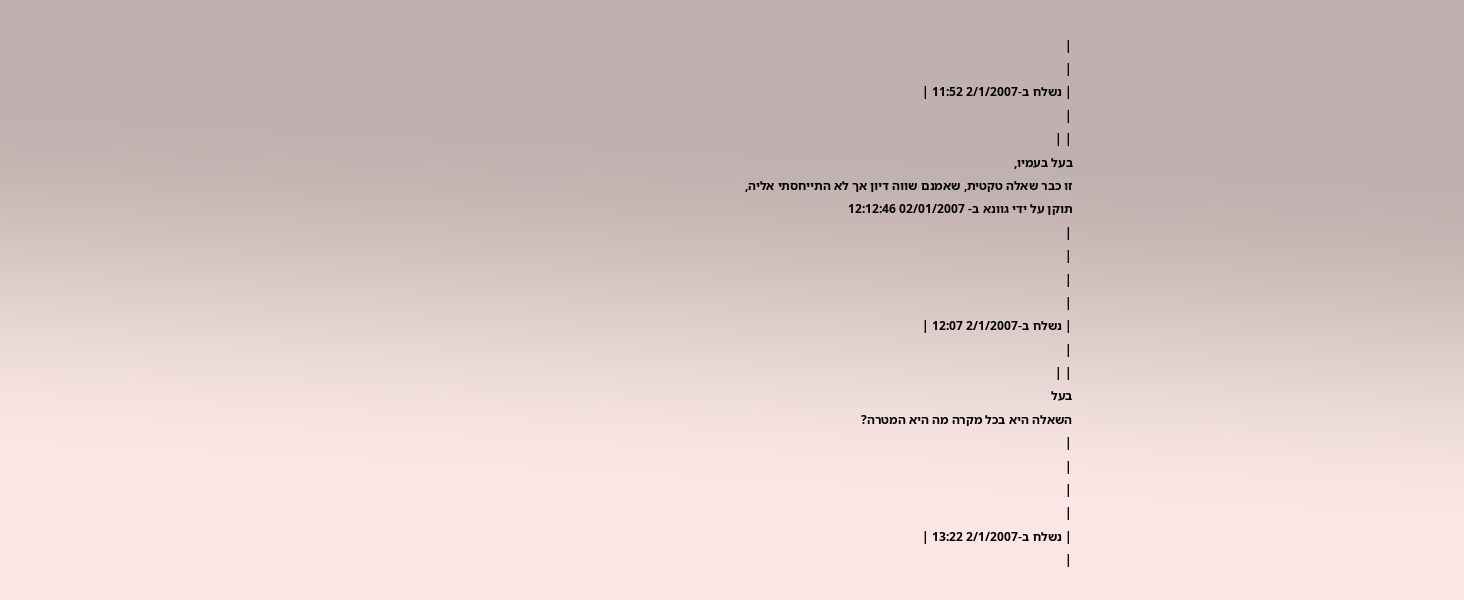|
|
| נשלח ב-2/1/2007 11:52 |
|
| |
בעל בעמיו,
זו כבר שאלה טקטית, שאמנם שווה דיון אך לא התייחסתי אליה,
תוקן על ידי גוונא ב- 02/01/2007 12:12:46
|
|
|
|
| נשלח ב-2/1/2007 12:07 |
|
| |
בעל
השאלה היא בכל מקרה מה היא המטרה?
|
|
|
|
| נשלח ב-2/1/2007 13:22 |
|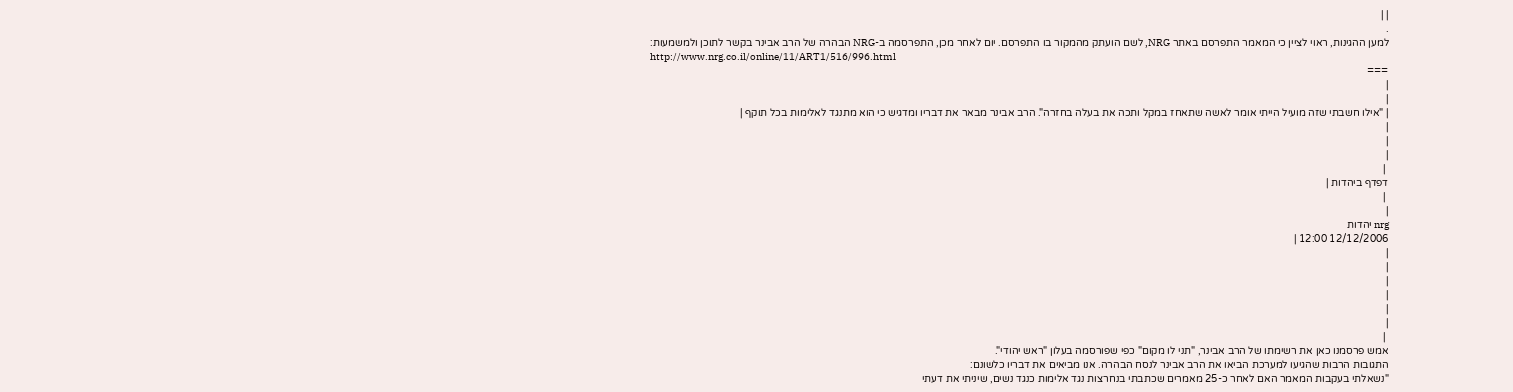| |
.
למען ההגינות, ראוי לציין כי המאמר התפרסם באתר NRG, לשם הועתק מהמקור בו התפרסם. יום לאחר מכן, התפרסמה ב-NRG הבהרה של הרב אבינר בקשר לתוכן ולמשמעות:
http://www.nrg.co.il/online/11/ART1/516/996.html
===
|
|
| "אילו חשבתי שזה מועיל הייתי אומר לאשה שתאחז במקל ותכה את בעלה בחזרה". הרב אבינר מבאר את דבריו ומדגיש כי הוא מתנגד לאלימות בכל תוקף |
|
|
|
 |
דפדף ביהדות |
 |
|
nrg יהדות
12/12/2006 12:00 |
|
|
|
|
|
|
 |
אמש פרסמנו כאן את רשימתו של הרב אבינר, "תני לו מקום" כפי שפורסמה בעלון "ראש יהודי".
התגובות הרבות שהגיעו למערכת הביאו את הרב אבינר לנסח הבהרה. אנו מביאים את דבריו כלשונם:
"נשאלתי בעקבות המאמר האם לאחר כ-25 מאמרים שכתבתי בנחרצות נגד אלימות כנגד נשים, שיניתי את דעתי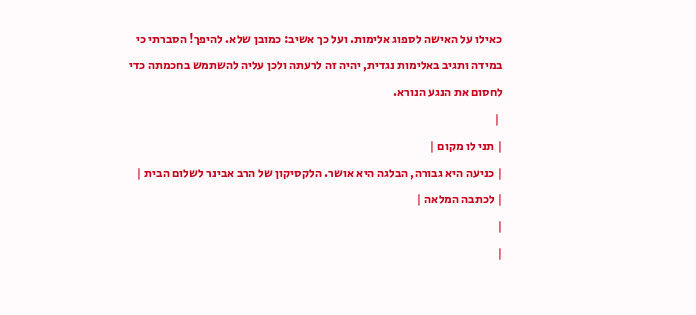כאילו על האישה לספוג אלימות. ועל כך אשיב: כמובן שלא. להיפך! הסברתי כי במידה ותגיב באלימות נגדית, יהיה זה לרעתה ולכן עליה להשתמש בחכמתה כדי לחסום את הנגע הנורא.
 |
| תני לו מקום |
| כניעה היא גבורה, הבלגה היא אושר. הלקסיקון של הרב אבינר לשלום הבית |
| לכתבה המלאה |
|
|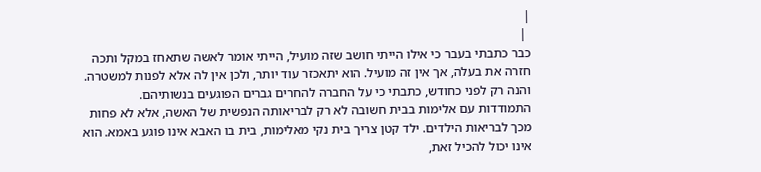|
 |
כבר כתבתי בעבר כי אילו הייתי חושב שזה מועיל, הייתי אומר לאשה שתאחז במקל ותכה חזרה את בעלה, אך אין זה מועיל. הוא יתאכזר עוד יותר, ולכן אין לה אלא לפנות למשטרה. והנה רק לפני כחודש, כתבתי כי על החברה להחרים גברים הפוגעים בנשותיהם.
התמודדות עם אלימות בבית חשובה לא רק לבריאותה הנפשית של האשה, אלא לא פחות מכך לבריאות הילדים. ילד קטן צריך בית נקי מאלימות, בית בו האבא אינו פוגע באמא. הוא אינו יכול להכיל זאת,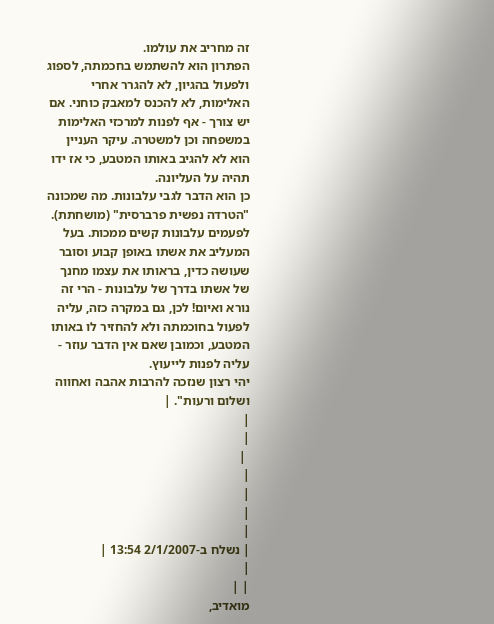זה מחריב את עולמו.
הפתרון הוא להשתמש בחכמתה, לספוג ולפעול בהגיון, לא להגרר אחרי האלימות, לא להכנס למאבק כוחני. אם יש צורך - אף לפנות למרכזי האלימות במשפחה וכן למשטרה. עיקר העניין הוא לא להגיב באותו המטבע, כי אז ידו תהיה על העליונה.
כן הוא הדבר לגבי עלבונות. מה שמכונה "הטרדה נפשית פרברסית" (מושחתת). לפעמים עלבונות קשים ממכות. בעל המעליב את אשתו באופן קבוע וסובר שעושה כדין, בראותו את עצמו מחנך של אשתו בדרך של עלבונות - הרי זה נורא ואיום! לכן, גם במקרה כזה, עליה לפעול בחוכמתה ולא להחזיר לו באותו המטבע, וכמובן שאם אין הדבר עוזר - עליה לפנות לייעוץ.
יהי רצון שנזכה להרבות אהבה ואחווה ושלום ורעות". |
|
|
 |
|
|
|
|
| נשלח ב-2/1/2007 13:54 |
|
| |
מואדיב,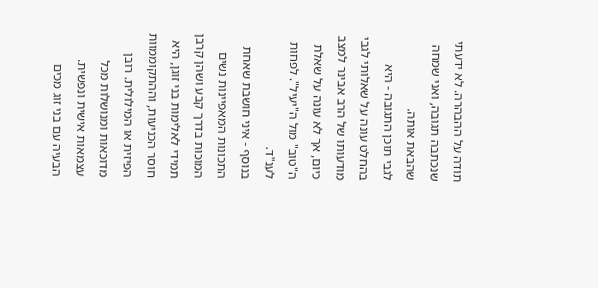תודה על ההבהרה. לא ידעתי שנכתבה תגובה, ואני שמחה שהבאת אותה.
לגבי תוכן התגובה - היא בהחלט עונה על שאלותי לגבי מודעותו של הרב אבינר למצב כיום, אך לא עונה על שאלת ה"טוב" מול ה"יעיל". לפחות לענ"ד.
בנוסף - איני חושבת שאחת התכונות המאפיינות נשים המוכות בדרך קבע ושהן קרבן תמידי לאלימות בני זוגן, היא חוסר הכניעות, וההתקוממוות הפיזית או המילולית. רובן מדוכאות ומנושלות מכל עצמאות אישית ונפשית. הבעיה עם בני זוג מכים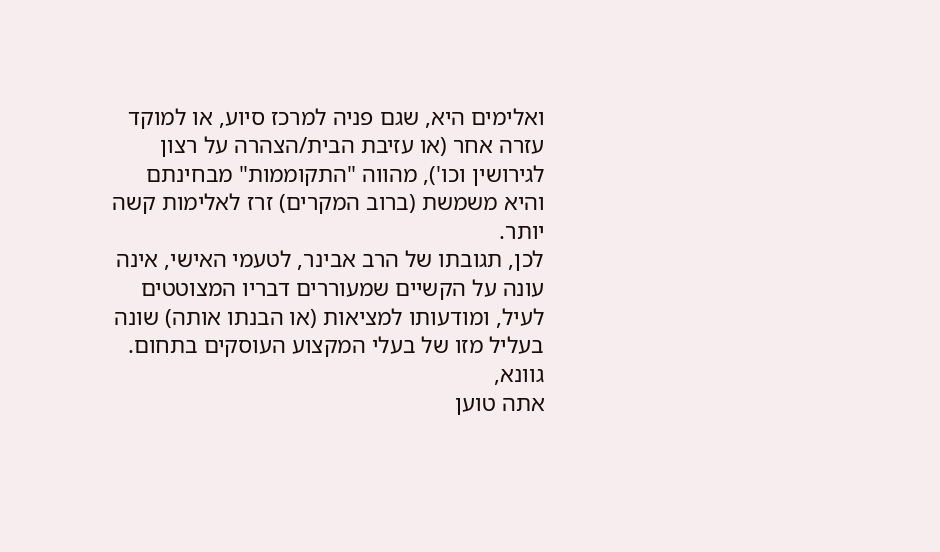ואלימים היא, שגם פניה למרכז סיוע, או למוקד עזרה אחר (או עזיבת הבית/הצהרה על רצון לגירושין וכו'), מהווה "התקוממות" מבחינתם והיא משמשת (ברוב המקרים) זרז לאלימות קשה יותר.
לכן, תגובתו של הרב אבינר, לטעמי האישי, אינה עונה על הקשיים שמעוררים דבריו המצוטטים לעיל, ומודעותו למציאות (או הבנתו אותה) שונה בעליל מזו של בעלי המקצוע העוסקים בתחום.
גוונא,
אתה טוען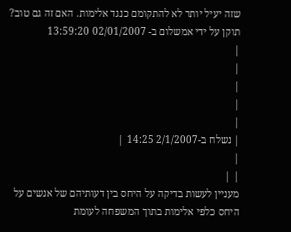שזה יעיל יותר לא להתקומם כנגד אלימות. האם זה גם טוב?
תוקן על ידי אמשלום ב- 02/01/2007 13:59:20
|
|
|
|
|
| נשלח ב-2/1/2007 14:25 |
|
| |
מעניין לעשות בדיקה על היחס בין דעותיהם של אנשים על היחס כלפי אלימות בתוך המשפחה לעומת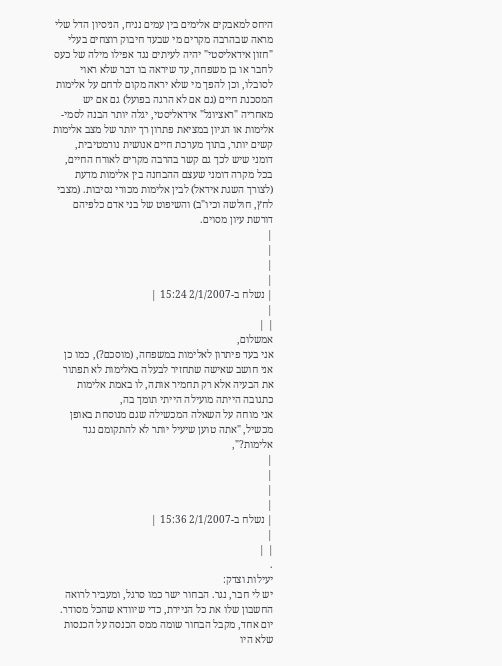היחס למאבקים אלימים בין עמים נניח, הניסיון הדל שלי מראה שבהרבה מקרים מי שבעד חיבוק רוצחים בעלי "חזון אידאליסטי" יהיה לעיתים נגד אפילו מילה של כעס לחבר או בן משפחה, עד שיראה בו דבר שלא ראוי לסובלו, וכן להפך מי שלא יראה מקום לרחם על אלימות המסכנת חיים (גם אם לא הרגה בפועל) גם אם יש מאחריה "ראציונל" אידאליסטי, יגלה יותר הבנה לסמי-אלימות או הגיון במציאת פתרון רך יותר של מצב אלימות קשים יותר, בתוך מערכת חיים אנושית נורמטיבית, דומני שיש לכך גם קשר בהרבה מקרים לאורח החיים, בכל מקרה דומני שעצם ההבחנה בין אלימות מדעת (לצורך השגת אידאל) לבין אלימות מכורי נסיבות. (מצבי לחץ, חולשה וכיו"ב) והשיפוט של בני אדם כלפיהם דורשת עיון מסוים.
|
|
|
|
| נשלח ב-2/1/2007 15:24 |
|
| |
אמשלום,
אני בעד פיתרון לאלימות במשפחה, (מוסכם?), כמו כן אני חושב שאישה שתחזיר לבעלה באלימות לא תפתור את הבעיה אלא רק תחמיר אותה, לו באמת אלימות כתגובה הייתה מועילה הייתי תומך בה,
אני מוחה על השאלה המכשילה שגם מנוסחת באופן מכשיל, "אתה טוען שיעיל יותר לא להתקומם נגד אלימות?",
|
|
|
|
| נשלח ב-2/1/2007 15:36 |
|
| |
.
יעילות וצדק:
יש לי חבר, נגר. הבחור ישר כמו סרגל, ומעביר לרואה החשבון שלו את כל הניירת, כדי שיוודא שהכל מסודר.
יום אחד, מקבל הבחור שומה ממס הכנסה על הכנסות שלא היו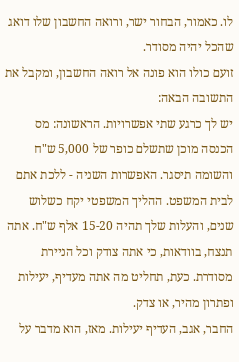לו. כאמור, הבחור ישר, ורואה החשבון שלו דואג שהכל יהיה מסודר.
זועם כולו הוא פונה אל רואה החשבון, ומקבל את התשובה הבאה:
יש לך כרגע שתי אפשרויות. הראשונה: מס הכנסה מוכן שתשלם כופר של 5,000 ש"ח והשומה תיסגר. האפשרות השניה - ללכת אתם לבית המשפט. ההליך המשפטי יקח כשלוש שנים, והעלות שלך תהיה 15-20 אלף ש"ח. אתה תנצח, בוודאות, כי אתה צודק וכל הניירת מסודרת. כעת, תחליט מה אתה מעדיף, יעילות ופתרון מהיר, או צדק.
החבר, אגב, העדיף יעילות. מאז, הוא מדבר על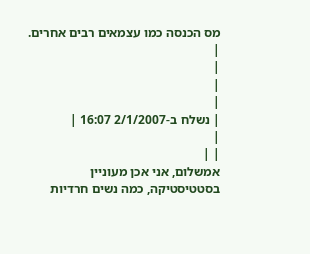מס הכנסה כמו עצמאים רבים אחרים.
|
|
|
|
| נשלח ב-2/1/2007 16:07 |
|
| |
אמשלום, אני אכן מעוניין בסטטיסטיקה, כמה נשים חרדיות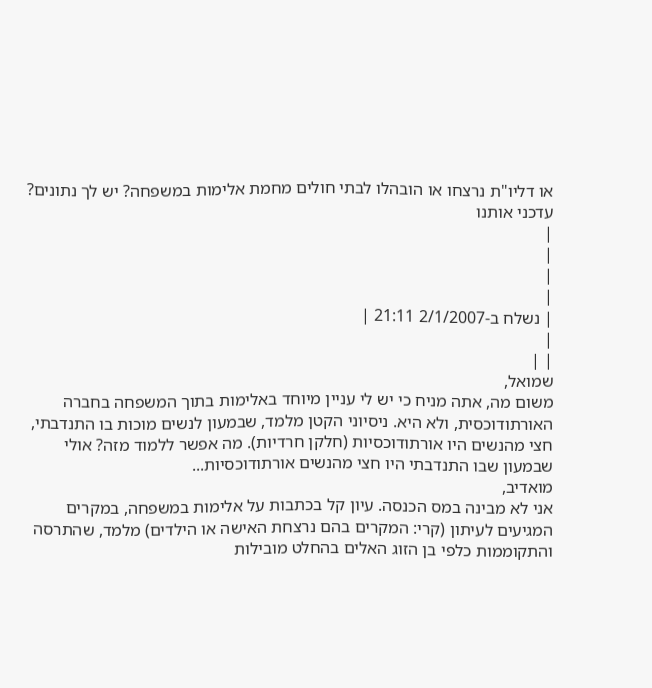או דליו"ת נרצחו או הובהלו לבתי חולים מחמת אלימות במשפחה? יש לך נתונים? עדכני אותנו
|
|
|
|
| נשלח ב-2/1/2007 21:11 |
|
| |
שמואל,
משום מה, אתה מניח כי יש לי עניין מיוחד באלימות בתוך המשפחה בחברה האורתודוכסית, ולא היא. ניסיוני הקטן מלמד, שבמעון לנשים מוכות בו התנדבתי, חצי מהנשים היו אורתודוכסיות (חלקן חרדיות). מה אפשר ללמוד מזה? אולי שבמעון שבו התנדבתי היו חצי מהנשים אורתודוכסיות...
מואדיב,
אני לא מבינה במס הכנסה. עיון קל בכתבות על אלימות במשפחה, במקרים המגיעים לעיתון (קרי: המקרים בהם נרצחת האישה או הילדים) מלמד, שהתרסה והתקוממות כלפי בן הזוג האלים בהחלט מובילות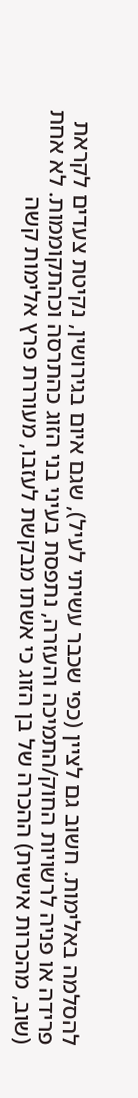להסלמה באלימות. חשוב גם לציין (כפי שכבר עשיתי לעיל), שגם איום בגירושין, נקיטת צעדים לקראת פרידה או פניה לרשויות החוק/התמיכה והעזרה, נתפסת בעיני בני הזוג כהתרסה וכהתקוממות. לא אחת (שוב, מהכרות אישית) ההכרה של בן הזוג כי אשתו מבקשת לעזבו, מעוררת פרץ אלימות קשה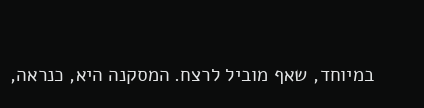במיוחד, שאף מוביל לרצח. המסקנה היא, כנראה,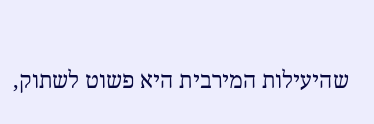שהיעילות המירבית היא פשוט לשתוק,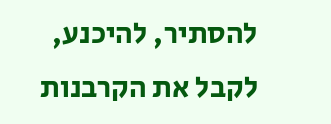להסתיר, להיכנע, לקבל את הקרבנות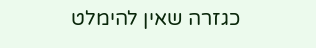כגזרה שאין להימלט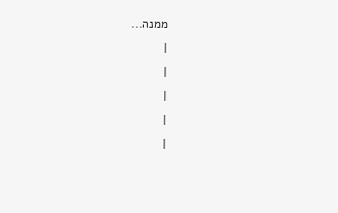ממנה...
|
|
|
|
|